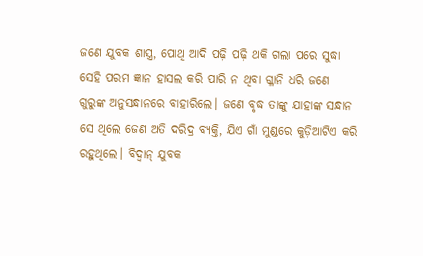ଜଣେ ଯୁବକ ଶାସ୍ତ୍ର, ପୋଥି ଆଦି ପଢ଼ି ପଢ଼ି ଥକି ଗଲା ପରେ ସୁଦ୍ଧା ସେହି ପରମ ଜ୍ଞାନ ହାସଲ କରି ପାରି ନ ଥିବା ଗ୍ଳାନି ଧରି ଜଣେ ଗୁରୁଙ୍କ ଅନୁସନ୍ଧାନରେ ବାହାରିଲେ। ଜଣେ ବୃଦ୍ଧ ତାଙ୍କୁ ଯାହାଙ୍କ ସନ୍ଧାନ ସେ ଥିଲେ ଜେଣ ଅତି ଦରିଦ୍ର ବ୍ୟକ୍ତି, ଯିଏ ଗାଁ ମୁଣ୍ଡରେ କୁଡ଼ିଆଟିଏ କରି ରହୁଥିଲେ। ବିଦ୍ବାନ୍ ଯୁବକ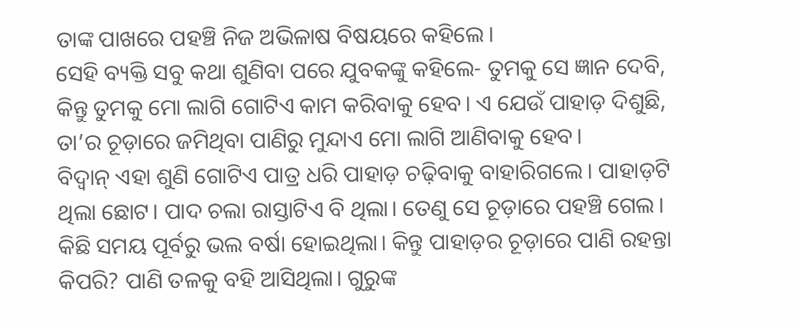ତାଙ୍କ ପାଖରେ ପହଞ୍ଚି ନିଜ ଅଭିଳାଷ ବିଷୟରେ କହିଲେ।
ସେହି ବ୍ୟକ୍ତି ସବୁ କଥା ଶୁଣିବା ପରେ ଯୁବକଙ୍କୁ କହିଲେ- ତୁମକୁ ସେ ଜ୍ଞାନ ଦେବି, କିନ୍ତୁ ତୁମକୁ ମୋ ଲାଗି ଗୋଟିଏ କାମ କରିବାକୁ ହେବ। ଏ ଯେଉଁ ପାହାଡ଼ ଦିଶୁଛି, ତା’ର ଚୂଡ଼ାରେ ଜମିଥିବା ପାଣିରୁ ମୁନ୍ଦାଏ ମୋ ଲାଗି ଆଣିବାକୁ ହେବ।
ବିଦ୍ବାନ୍ ଏହା ଶୁଣି ଗୋଟିଏ ପାତ୍ର ଧରି ପାହାଡ଼ ଚଢ଼ିବାକୁ ବାହାରିଗଲେ। ପାହାଡ଼ଟି ଥିଲା ଛୋଟ। ପାଦ ଚଲା ରାସ୍ତାଟିଏ ବି ଥିଲା। ତେଣୁ ସେ ଚୂଡ଼ାରେ ପହଞ୍ଚି ଗେଲ। କିଛି ସମୟ ପୂର୍ବରୁ ଭଲ ବର୍ଷା ହୋଇଥିଲା। କିନ୍ତୁ ପାହାଡ଼ର ଚୂଡ଼ାରେ ପାଣି ରହନ୍ତା କିପରି? ପାଣି ତଳକୁ ବହି ଆସିଥିଲା। ଗୁରୁଙ୍କ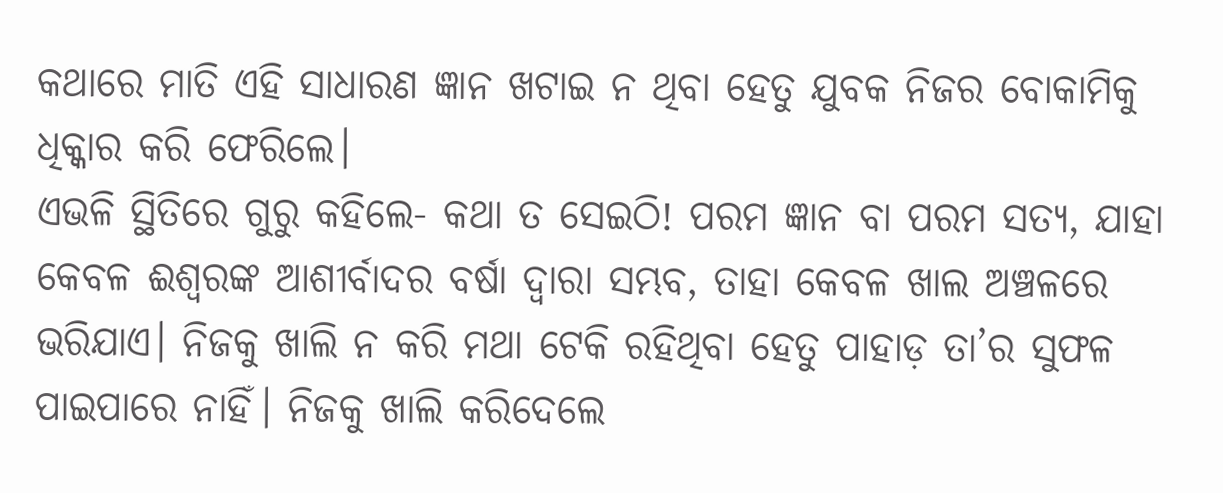କଥାରେ ମାତି ଏହି ସାଧାରଣ ଜ୍ଞାନ ଖଟାଇ ନ ଥିବା ହେତୁ ଯୁବକ ନିଜର ବୋକାମିକୁ ଧିକ୍କାର କରି ଫେରିଲେ।
ଏଭଳି ସ୍ଥିତିରେ ଗୁରୁ କହିଲେ- କଥା ତ ସେଇଠି! ପରମ ଜ୍ଞାନ ବା ପରମ ସତ୍ୟ, ଯାହା କେବଳ ଈଶ୍ବରଙ୍କ ଆଶୀର୍ବାଦର ବର୍ଷା ଦ୍ବାରା ସମ୍ଭବ, ତାହା କେବଳ ଖାଲ ଅଞ୍ଚଳରେ ଭରିଯାଏ। ନିଜକୁ ଖାଲି ନ କରି ମଥା ଟେକି ରହିଥିବା ହେତୁ ପାହାଡ଼ ତା’ର ସୁଫଳ ପାଇପାରେ ନାହିଁ। ନିଜକୁ ଖାଲି କରିଦେଲେ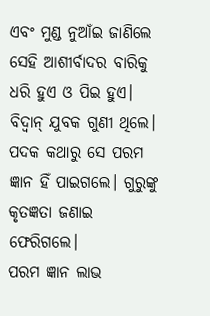ଏବଂ ମୁଣ୍ଡ ନୁଆଁଇ ଜାଣିଲେ ସେହି ଆଶୀର୍ବାଦର ବାରିକୁ ଧରି ହୁଏ ଓ ପିଇ ହୁଏ।
ବିଦ୍ବାନ୍ ଯୁବକ ଗୁଣୀ ଥିଲେ। ପଦକ କଥାରୁ ସେ ପରମ ଜ୍ଞାନ ହିଁ ପାଇଗଲେ। ଗୁରୁଙ୍କୁ କୃତଜ୍ଞତା ଜଣାଇ ଫେରିଗଲେ।
ପରମ ଜ୍ଞାନ ଲାଭ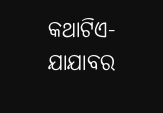କଥାଟିଏ-ଯାଯାବର